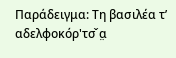Παράδειγμα: Τη βασιλέα τ’ αδελφοκόρ'τσ̌ α̤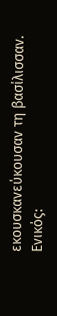εκουσκανεύκουσαν τη βασίλισσαν.
Ενικός: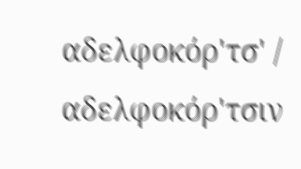αδελφοκόρ'τσ' / αδελφοκόρ'τσιν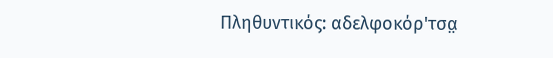Πληθυντικός: αδελφοκόρ'τσα̤